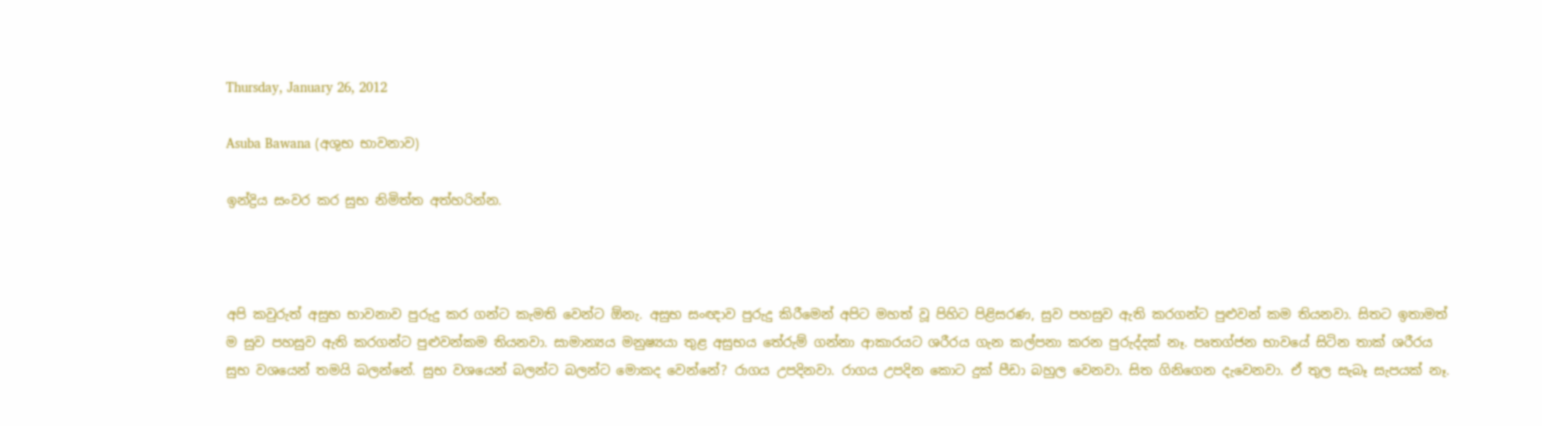Thursday, January 26, 2012

Asuba Bawana (අශුභ භාවනාව)

ඉන්ද්‍රිය සංවර කර සුභ නිමිත්ත අත්හරින්න.



අපි කවුරුත් අසුභ භාවනාව පුරුදු කර ගන්ට කැමති වෙන්ට ඕනැ. අසුභ සංඥාව පුරුදු කිරීමෙන් අපිට මහත් වූ පිහිට පිළිසරණ, සුව පහසුව ඇති කරගන්ට පුළුවන් කම තියනවා. සිතට ඉතාමත් ම සුව පහසුව ඇති කරගන්ට පුළුවන්කම තියනවා. සාමාන්‍යය මනුෂ්‍යයා තුළ අසුභය තේරුම් ගන්නා ආකාරයට ශරීරය ගැන කල්පනා කරන පුරුද්දක් නෑ. පෘතග්ජන භාවයේ සිටින තාක් ශරීරය සුභ වශයෙන් තමයි බලන්නේ. සුභ වශයෙන් බලන්ට බලන්ට මොකද වෙන්නේ? රාගය උපදිනවා. රාගය උපදින කොට දුක් පීඩා බහුල වෙනවා. සිත ගිනිගෙන දැවෙනවා. ඒ තුල සැබෑ සැපයක් නෑ.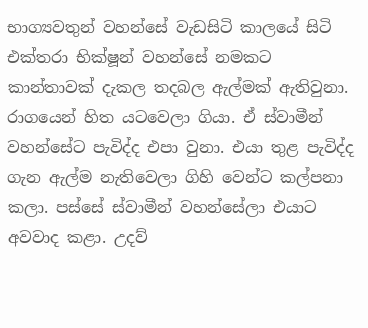භාග්‍යවතුන් වහන්සේ වැඩසිටි කාලයේ සිටි එක්තරා භික්ෂූන් වහන්සේ නමකට කාන්තාවක් දැකල තදබල ඇල්මක් ඇතිවුනා. රාගයෙන් හිත යටවෙලා ගියා. ඒ ස්වාමීන් වහන්සේට පැවිද්ද එපා වුනා. එයා තුළ පැවිද්ද ගැන ඇල්ම නැතිවෙලා ගිහි වෙන්ට කල්පනා කලා. පස්සේ ස්වාමීන් වහන්සේලා එයාට අවවාද කළා. උදව්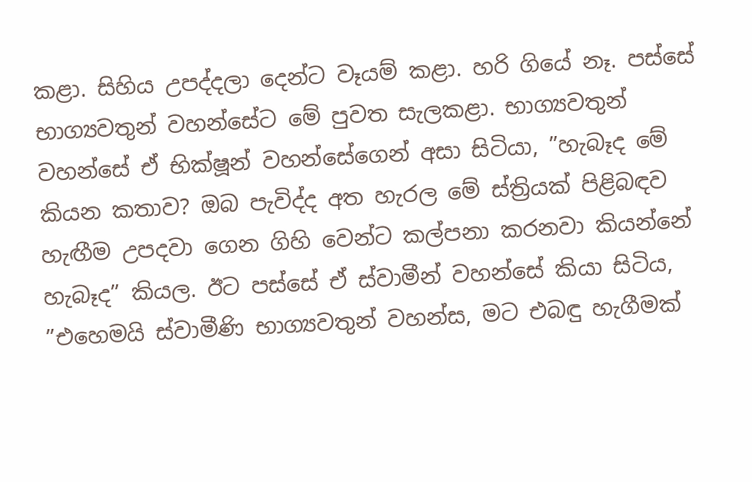කළා. සිහිය උපද්දලා දෙන්ට වෑයම් කළා. හරි ගියේ නෑ. පස්සේ භාග්‍යවතුන් වහන්සේට මේ පුවත සැලකළා. භාග්‍යවතුන් වහන්සේ ඒ භික්ෂූන් වහන්සේගෙන් අසා සිටියා, ”හැබෑද මේ කියන කතාව? ඔබ පැවිද්ද අත හැරල මේ ස්ත්‍රියක් පිළිබඳව හැඟීම උපදවා ගෙන ගිහි වෙන්ට කල්පනා කරනවා කියන්නේ හැබෑද” කියල. ඊට පස්සේ ඒ ස්වාමීන් වහන්සේ කියා සිටිය, ”එහෙමයි ස්වාමීණි භාග්‍යවතුන් වහන්ස, මට එබඳු හැගීමක්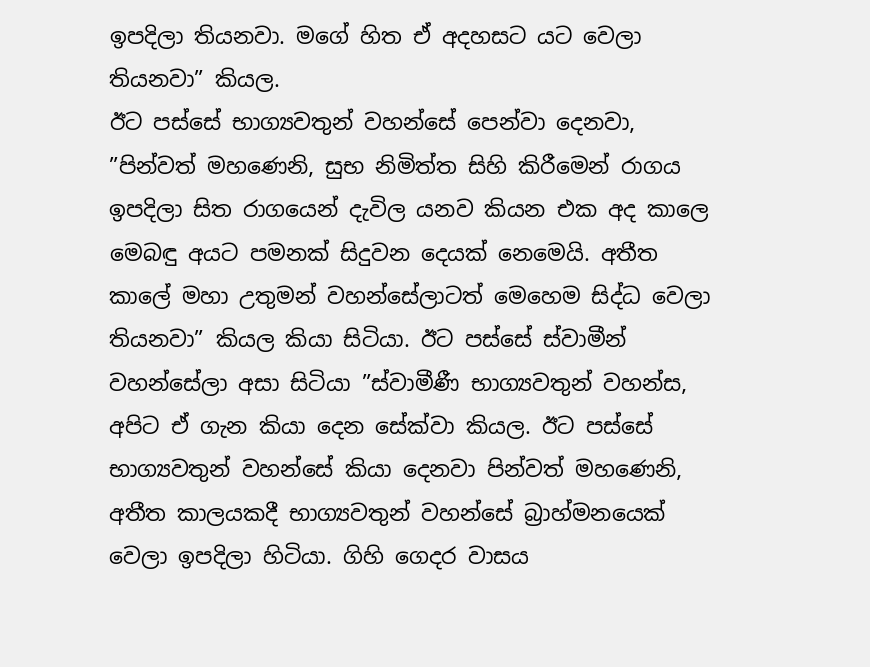ඉපදිලා තියනවා. මගේ හිත ඒ අදහසට යට වෙලා තියනවා” කියල.
ඊට පස්සේ භාග්‍යවතුන් වහන්සේ පෙන්වා දෙනවා, ”පින්වත් මහණෙනි, සුභ නිමිත්ත සිහි කිරීමෙන් රාගය ඉපදිලා සිත රාගයෙන් දැවිල යනව කියන එක අද කාලෙ මෙබඳු අයට පමනක් සිදුවන දෙයක් නෙමෙයි. අතීත කාලේ මහා උතුමන් වහන්සේලාටත් මෙහෙම සිද්ධ වෙලා තියනවා” කියල කියා සිටියා. ඊට පස්සේ ස්වාමීන් වහන්සේලා අසා සිටියා ”ස්වාමීණී භාග්‍යවතුන් වහන්ස, අපිට ඒ ගැන කියා දෙන සේක්වා කියල. ඊට පස්සේ භාග්‍යවතුන් වහන්සේ කියා දෙනවා පින්වත් මහණෙනි, අතීත කාලයකදී භාග්‍යවතුන් වහන්සේ බ්‍රාහ්මනයෙක් වෙලා ඉපදිලා හිටියා. ගිහි ගෙදර වාසය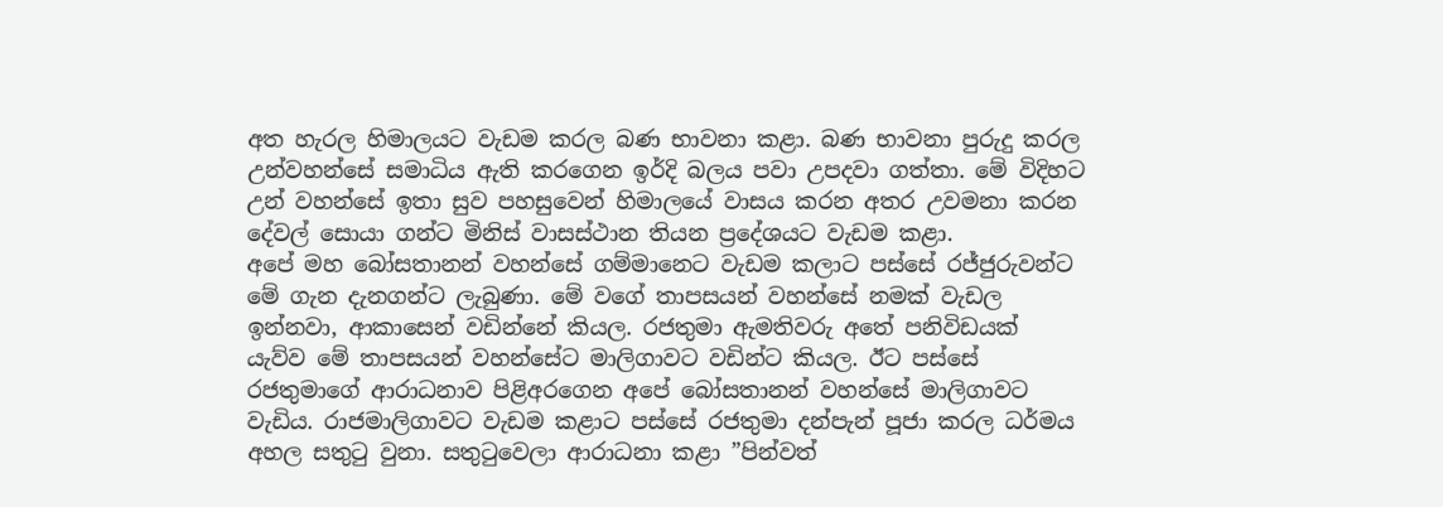අත හැරල හිමාලයට වැඩම කරල බණ භාවනා කළා. බණ භාවනා පුරුදු කරල උන්වහන්සේ සමාධිය ඇති කරගෙන ඉර්දි බලය පවා උපදවා ගත්තා. මේ විදිහට උන් වහන්සේ ඉතා සුව පහසුවෙන් හිමාලයේ වාසය කරන අතර උවමනා කරන දේවල් සොයා ගන්ට මිනිස් වාසස්ථාන තියන ප්‍රදේශයට වැඩම කළා.
අපේ මහ බෝසතානන් වහන්සේ ගම්මානෙට වැඩම කලාට පස්සේ රජ්ජුරුවන්ට මේ ගැන දැනගන්ට ලැබුණා. මේ වගේ තාපසයන් වහන්සේ නමක් වැඩල ඉන්නවා, ආකාසෙන් වඩින්නේ කියල. රජතුමා ඇමතිවරු අතේ පනිවිඩයක් යැව්ව මේ තාපසයන් වහන්සේට මාලිගාවට වඩින්ට කියල. ඊට පස්සේ රජතුමාගේ ආරාධනාව පිළිඅරගෙන අපේ බෝසතානන් වහන්සේ මාලිගාවට වැඩිය. රාජමාලිගාවට වැඩම කළාට පස්සේ රජතුමා දන්පැන් පූජා කරල ධර්මය අහල සතුටු වුනා. සතුටුවෙලා ආරාධනා කළා ”පින්වත්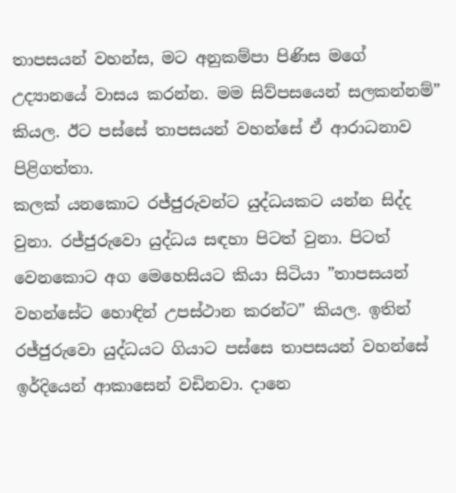තාපසයන් වහන්ස, මට අනුකම්පා පිණිස මගේ උද්‍යානයේ වාසය කරන්න. මම සිව්පසයෙන් සලකන්නම්” කියල. ඊට පස්සේ තාපසයන් වහන්සේ ඒ ආරාධනාව පිළිගත්තා.
කලක් යනකොට රජ්ජුරුවන්ට යුද්ධයකට යන්න සිද්ද වුනා. රජ්ජුරුවො යුද්ධය සඳහා පිටත් වුනා. පිටත් වෙනකොට අග මෙහෙසියට කියා සිටියා ”තාපසයන් වහන්සේට හොඳින් උපස්ථාන කරන්ට” කියල. ඉතින් රජ්ජුරුවො යුද්ධයට ගියාට පස්සෙ තාපසයන් වහන්සේ ඉර්දියෙන් ආකාසෙන් වඩිනවා. දානෙ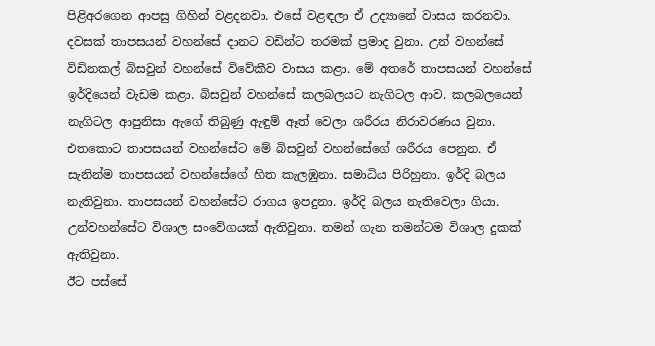පිළිඅරගෙන ආපසු ගිහින් වළදනවා. එසේ වළඳලා ඒ උද්‍යානේ වාසය කරනවා. දවසක් තාපසයන් වහන්සේ දානට වඩින්ට තරමක් ප්‍රමාද වුනා. උන් වහන්සේ විඩිනකල් බිසවුන් වහන්සේ විවේකීව වාසය කළා. මේ අතරේ තාපසයන් වහන්සේ ඉර්දියෙන් වැඩම කළා. බිසවුන් වහන්සේ කලබලයට නැගිටල ආව. කලබලයෙන් නැගිටල ආපුනිසා ඇ‍ගේ තිබුණු ඇඳුම් ඈත් වෙලා ශරීරය නිරාවරණය වුනා. එතකොට තාපසයන් වහන්සේට මේ බිසවුන් වහන්සේගේ ශරීරය පෙනුන. ඒ සැනින්ම තාපසයන් වහන්සේගේ හිත කැලඹුනා. සමාධිය පිරිහුනා. ඉර්දි බලය නැතිවුනා. තාපසයන් වහන්සේට රාගය ඉපදුනා. ඉර්දි බලය නැතිවෙලා ගියා. උන්වහන්සේට විශාල සංවේගයක් ඇතිවුනා. තමන් ගැන තමන්ටම විශාල දුකක් ඇතිවුනා.
ඊට පස්සේ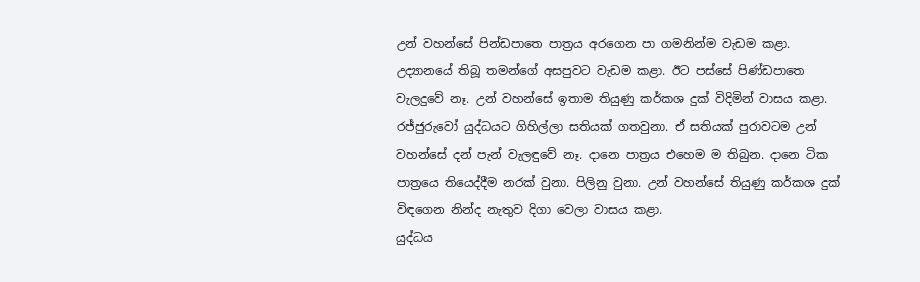උන් වහන්සේ පින්ඩපාතෙ පාත්‍රය අරගෙන පා ගමනින්ම වැඩම කළා. උද්‍යානයේ තිබූ තමන්ගේ අසපුවට වැඩම කළා. ඊට පස්සේ පිණ්ඩපාතෙ වැලදුවේ නෑ. උන් වහන්සේ ඉතාම තියුණු කර්කශ දුක් විදිමින් වාසය කළා. රජ්ජුරුවෝ යුද්ධයට ගිහිල්ලා සතියක් ගතවුනා. ඒ සතියක් පුරාවටම උන් වහන්සේ දන් පැන් වැලඳුවේ නෑ. දානෙ පාත්‍රය එහෙම ම තිබුන. දානෙ ටික පාත්‍රයෙ තියෙද්දීම නරක් වුනා. පිලිනු වුනා. උන් වහන්සේ තියුණු කර්කශ දුක් විඳගෙන නින්ද නැතුව දිගා වෙලා වාසය කළා.
යුද්ධය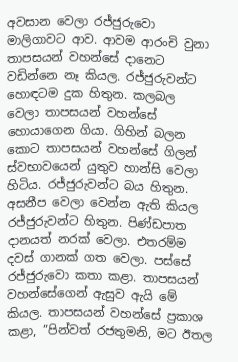අවසාන වෙලා රජ්ජුරුවො මාලිගාවට ආව. ආවම ආරංචි වුනා තාපසයන් වහන්සේ දානෙට වඩින්නෙ නෑ කියල. රජ්ජුරුවන්ට හොඳටම දුක හිතුන. කලබල වෙලා තාපසයන් වහන්සේ හොයාගෙන ගියා. ගිහින් බලන කොට තාපසයන් වහන්සේ ගිලන් ස්වභාවයෙන් යුතුව හාන්සි වෙලා හිටිය. රජ්ජුරුවන්ට බය හිතුන. අසනීප වෙලා වෙන්න ඇති කියල රජ්ජුරුවන්ට හිතුන. පිණ්ඩපාත දානයත් නරක් වෙලා. එතරම්ම දවස් ගානක් ගත වෙලා. පස්සේ රජ්ජුරුවො කතා කළා. තාපසයන් වහන්සේගෙන් ඇසුව ඇයි මේ කියල. තාපසයන් වහන්සේ ප්‍රකාශ කළා, ”පින්වත් රජතුමනි, මට ඊතල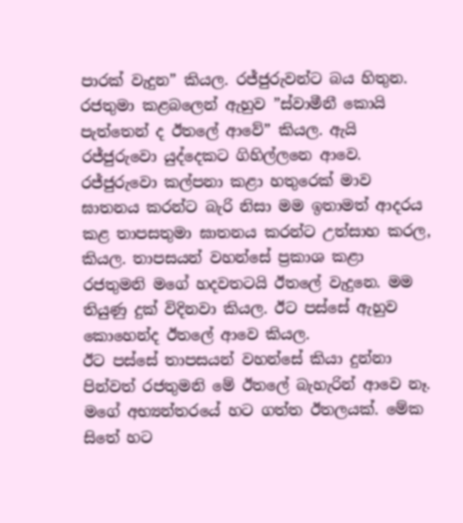පාරක් වැදුන” කියල. රජ්ජුරුවන්ට බය හිතුන. රජතුමා කළබලෙන් ඇහුව ”ස්වාමීනී කොයි පැත්තෙන් ද ඊතලේ ආවේ” කියල. ඇයි රජ්ජුරුවො යුද්දෙකට ගිහිල්ලනෙ ආවෙ. රජ්ජුරුවො කල්පනා කළා හතුරෙක් මාව ඝාතනය කරන්ට බැරි නිසා මම ඉතාමත් ආදරය කළ තාපසතුමා ඝාතනය කරන්ට උත්සාහ කරල, කියල. තාපසයන් වහන්සේ ප්‍රකාශ කළා රජතුමනි මගේ හදවතටයි ඊතලේ වැදුනෙ. මම තියුණු දුක් විදිනවා කියල. ඊට පස්සේ ඇහුව කොහෙන්ද ඊතලේ ආවෙ කියල.
ඊට පස්සේ තාපසයන් වහන්සේ කියා දුන්නා පින්වත් රජතුමනි මේ ඊතලේ බැහැරින් ආවෙ නෑ. මගේ අභ්‍යන්තරයේ හට ගත්ත ඊතලයක්. මේක සිතේ හට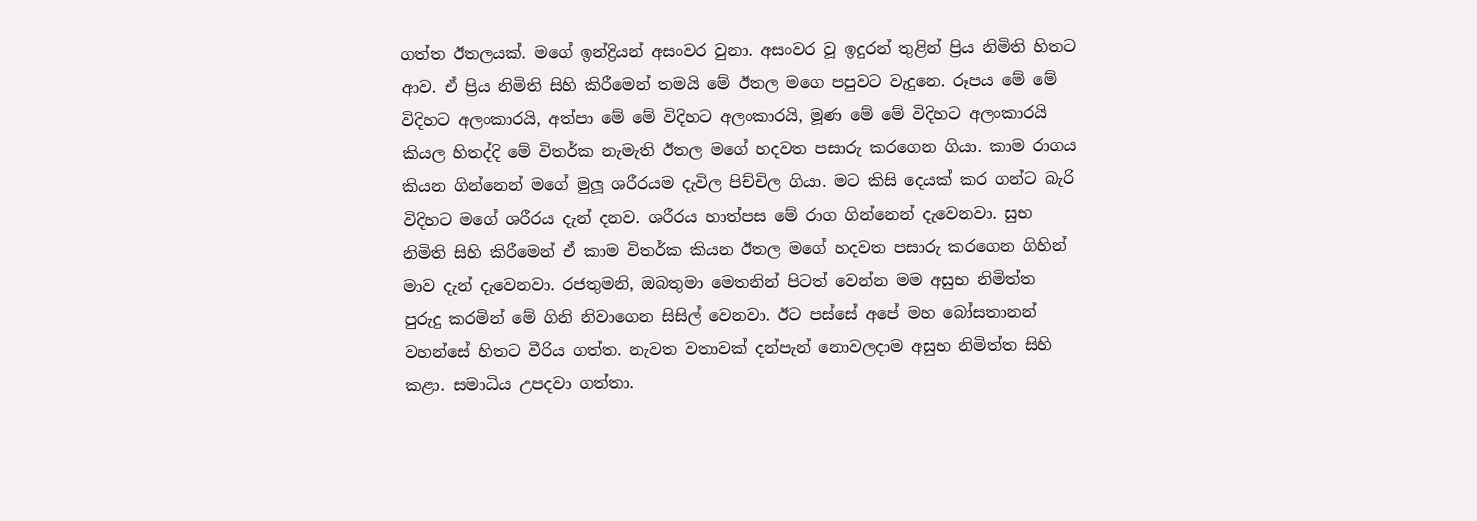ගත්ත ඊතලයක්. මගේ ඉන්ද්‍රියන් අසංවර වුනා. අසංවර වූ ඉදුරන් තුළින් ප්‍රිය නිමිති හිතට ආව. ඒ ප්‍රිය නිමිති සිහි කිරීමෙන් තමයි මේ ඊතල මගෙ පපුවට වැදුනෙ. රූපය මේ මේ විදිහට අලංකාරයි, අත්පා මේ මේ විදිහට අලංකාරයි, මූණ මේ මේ විදිහට අලංකාරයි කියල හිතද්දි මේ විතර්ක නැමැති ඊතල මගේ හදවත පසාරු කරගෙන ගියා. කාම රාගය කියන ගින්නෙන් මගේ මුලූ ශරීරයම දැවිල පිච්චිල ගියා. මට කිසි දෙයක් කර ගන්ට බැරි විදිහට මගේ ශරීරය දැන් දනව. ශරීරය හාත්පස මේ රාග ගින්නෙන් දැවෙනවා. සුභ නිමිති සිහි කිරීමෙන් ඒ කාම විතර්ක කියන ඊතල මගේ හදවත පසාරු කරගෙන ගිහින් මාව දැන් දැවෙනවා. රජතුමනි, ඔබතුමා මෙතනින් පිටත් වෙන්න මම අසුභ නිමිත්ත පුරුදු කරමින් මේ ගිනි නිවාගෙන සිසිල් වෙනවා. ඊට පස්සේ අපේ මහ බෝසතානන් වහන්සේ හිතට වීරිය ගත්ත. නැවත වතාවක් දන්පැන් නොවලදාම අසුභ නිමිත්ත සිහි කළා. සමාධිය උපදවා ගත්තා.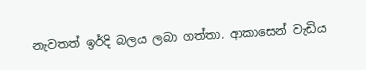නැවතත් ඉර්දි බලය ලබා ගත්තා. ආකාසෙන් වැඩිය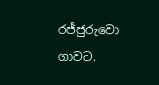රජ්ජුරුවො ගාවට.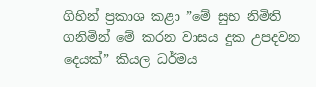ගිහින් ප්‍රකාශ කළා ”මේ සුභ නිමිති ගනිමින් මේ කරන වාසය දුක උපදවන දෙයක්” කියල ධර්මය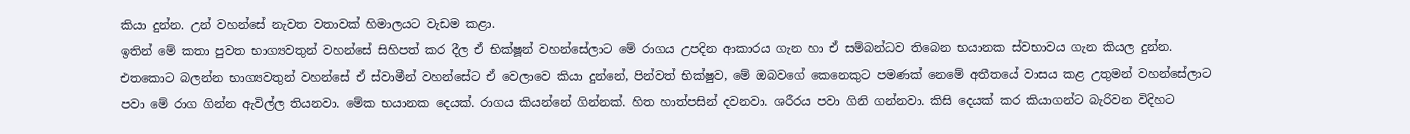කියා දුන්න. උන් වහන්සේ නැවත වතාවක් හිමාලයට වැඩම කළා.
ඉතින් මේ කතා පුවත භාග්‍යවතුන් වහන්සේ සිහිපත් කර දීල ඒ භික්ෂූන් වහන්සේලාට මේ රාගය උපදින ආකාරය ගැන හා ඒ සම්බන්ධව තිබෙන භයානක ස්වභාවය ගැන කියල දුන්න. එතකොට බලන්න භාග්‍යවතුන් වහන්සේ ඒ ස්වාමීන් වහන්සේට ඒ වෙලාවෙ කියා දුන්නේ, පින්වත් භික්ෂුව, මේ ඔබවගේ කෙනෙකුට පමණක් නෙමේ අතීතයේ වාසය කළ උතුමන් වහන්සේලාට පවා මේ රාග ගින්න ඇවිල්ල තියනවා. මේක භයානක දෙයක්. රාගය කියන්නේ ගින්නක්. හිත හාත්පසින් දවනවා. ශරීරය පවා ගිනි ගන්නවා. කිසි දෙයක් කර කියාගන්ට බැරිවන විදිහට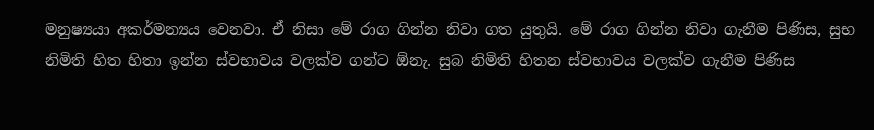මනුෂ්‍යයා අකර්මන්‍යය වෙනවා. ඒ නිසා මේ රාග ගින්න නිවා ගත යුතුයි. මේ රාග ගින්න නිවා ගැනීම පිණිස, සුභ නිමිති හිත හිතා ඉන්න ස්වභාවය වලක්ව ගන්ට ඕනැ. සුබ නිමිති හිතන ස්වභාවය වලක්ව ගැනීම පිණිස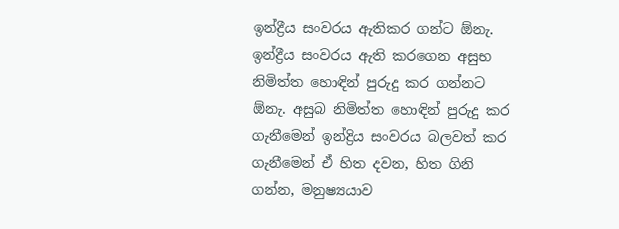ඉන්ද්‍රීය සංවරය ඇතිකර ගන්ට ඕනැ. ඉන්ද්‍රීය සංවරය ඇති කරගෙන අසුභ නිමිත්ත හොඳින් පුරුදු කර ගන්නට ඕනැ. අසුබ නිමිත්ත හොඳින් පුරුදු කර ගැනීමෙන් ඉන්ද්‍රිය සංවරය බලවත් කර ගැනීමෙන් ඒ හිත දවන, හිත ගිනි ගන්න, මනුෂ්‍යයාව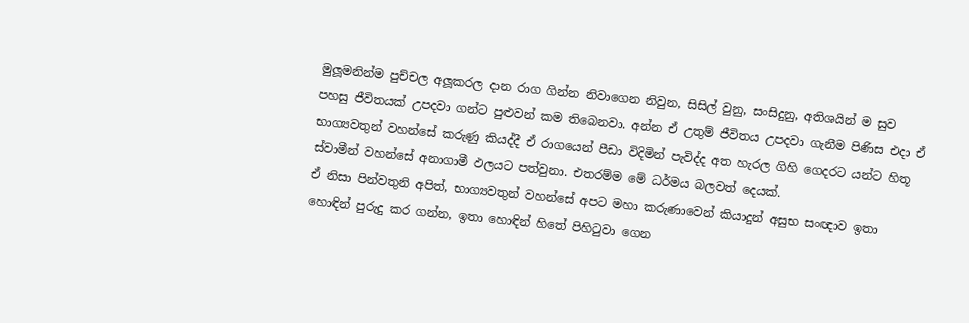මුලූමනින්ම පුච්චල අලූකරල දාන රාග ගින්න නිවාගෙන නිවුන, සිසිල් වුනු, සංසිදුනු, අතිශයින් ම සුව පහසු ජීවිතයක් උපදවා ගන්ට පුළුවන් කම තිබෙනවා. අන්න ඒ උතුම් ජීවිතය උපදවා ගැනීම පිණිස එදා ඒ භාග්‍යවතුන් වහන්සේ කරුණු කියද්දී ඒ රාගයෙන් පීඩා විදිමින් පැවිද්ද අත හැරල ගිහි ගෙදරට යන්ට හිතූ ස්වාමීන් වහන්සේ අනාගාමී ඵලයට පත්වුනා. එතරම්ම මේ ධර්මය බලවත් දෙයක්.
ඒ නිසා පින්වතුනි අපිත්, භාග්‍යවතුන් වහන්සේ අපට මහා කරුණාවෙන් කියාදුන් අසුභ සංඥාව ඉතා හොඳින් පුරුදු කර ගන්න, ඉතා හොඳින් හිතේ පිහිටුවා ගෙන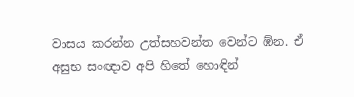වාසය කරන්න උත්සහවන්ත වෙන්ට ඹ්න. ඒ අසුභ සංඥාව අපි හිතේ හොඳින්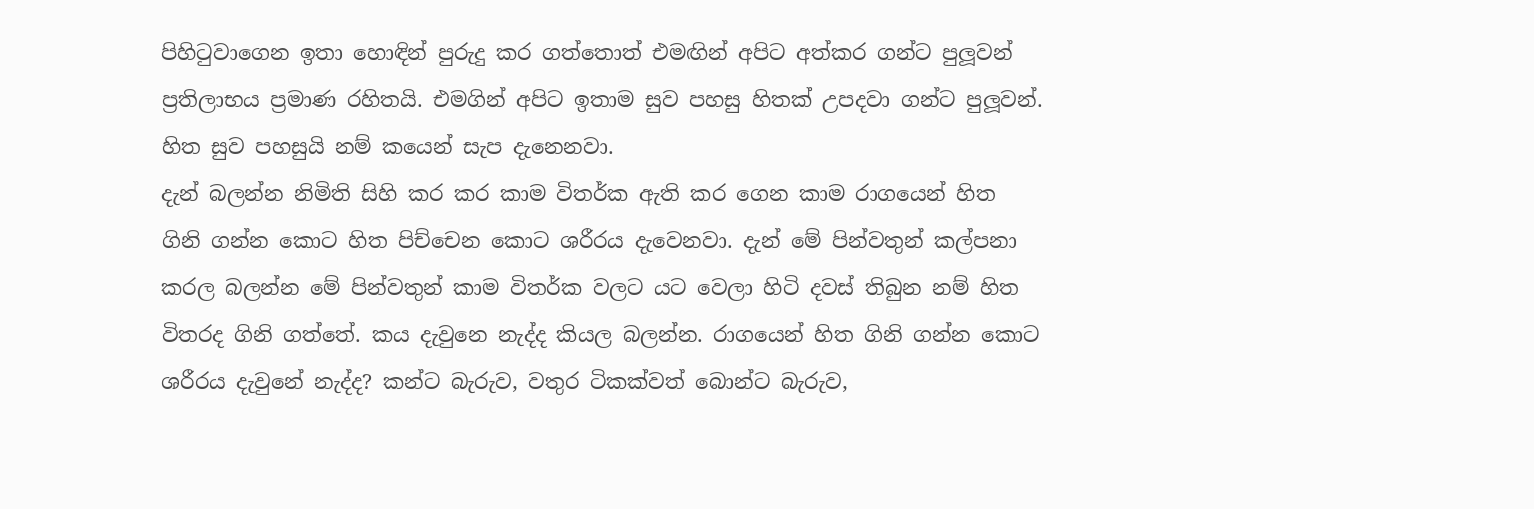පිහිටුවාගෙන ඉතා හොඳින් පුරුදු කර ගත්තොත් එමඟින් අපිට අත්කර ගන්ට පුලූවන් ප්‍රතිලාභය ප්‍රමාණ රහිතයි. එමගින් අපිට ඉතාම සුව පහසු හිතක් උපදවා ගන්ට පුලූවන්. හිත සුව පහසුයි නම් කයෙන් සැප දැනෙනවා.
දැන් බලන්න නිමිති සිහි කර කර කාම විතර්ක ඇති කර ගෙන කාම රාගයෙන් හිත ගිනි ගන්න කොට හිත පිච්චෙන කොට ශරීරය දැවෙනවා. දැන් මේ පින්වතුන් කල්පනා කරල බලන්න මේ පින්වතුන් කාම විතර්ක වලට යට වෙලා හිටි දවස් තිබුන නම් හිත විතරද ගිනි ගත්තේ. කය දැවුනෙ නැද්ද කියල බලන්න. රාගයෙන් හිත ගිනි ගන්න කොට ශරීරය දැවුනේ නැද්ද? කන්ට බැරුව, වතුර ටිකක්වත් බොන්ට බැරුව,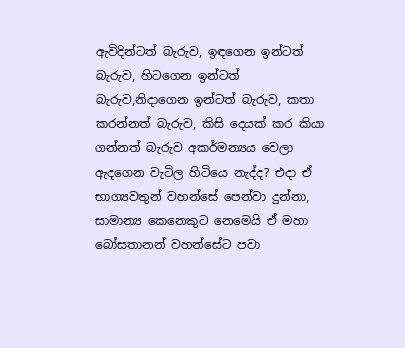ඇවිදින්ටත් බැරුව, ඉඳගෙන ඉන්ටත් බැරුව, හිටගෙන ඉන්ටත් බැරුව,නිදාගෙන ඉන්ටත් බැරුව, කතා කරන්නත් බැරුව, කිසි දෙයක් කර කියා ගන්නත් බැරුව අකර්මන්‍යය වෙලා ඇදගෙන වැටිල හිටියෙ නැද්ද? එදා ඒ භාග්‍යවතුන් වහන්සේ පෙන්වා දුන්නා, සාමාන්‍ය කෙනෙකුට නෙමෙයි ඒ මහා බෝසතානන් වහන්සේට පවා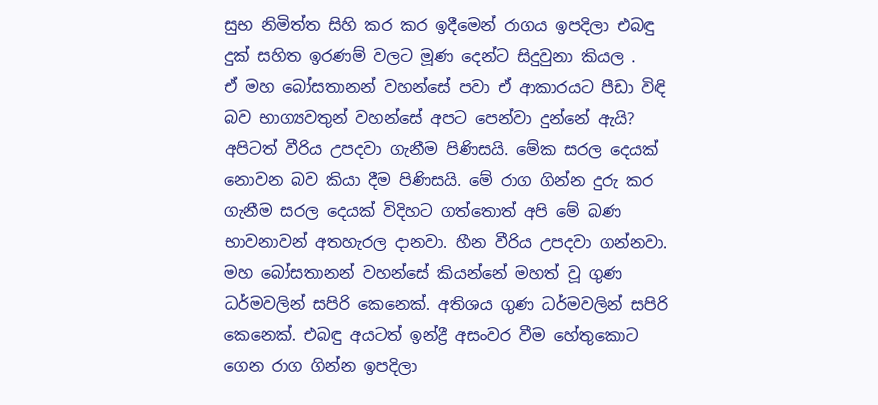සුභ නිමිත්ත සිහි කර කර ඉදීමෙන් රාගය ඉපදිලා එබඳු දුක් සහිත ඉරණම් වලට මූණ දෙන්ට සිදුවුනා කියල .
ඒ මහ බෝසතානන් වහන්සේ පවා ඒ ආකාරයට පීඩා විඳි බව භාග්‍යවතුන් වහන්සේ අපට පෙන්වා දුන්නේ ඇයි? අපිටත් වීරිය උපදවා ගැනීම පිණිසයි. මේක සරල දෙයක් නොවන බව කියා දීම පිණිසයි. මේ රාග ගින්න දුරු කර ගැනීම සරල දෙයක් විදිහට ගත්තොත් අපි මේ බණ භාවනාවන් අතහැරල දානවා. හීන වීරිය උපදවා ගන්නවා. මහ බෝසතානන් වහන්සේ කියන්නේ මහත් වූ ගුණ ධර්මවලින් සපිරි කෙනෙක්. අතිශය ගුණ ධර්මවලින් සපිරි කෙනෙක්. එබඳු අයටත් ඉන්ද්‍රී අසංවර වීම හේතුකොට ගෙන රාග ගින්න ඉපදිලා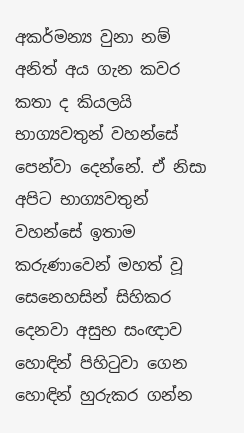අකර්මන්‍ය වුනා නම් අනිත් අය ගැන කවර කතා ද කියලයි භාග්‍යවතුන් වහන්සේ පෙන්වා දෙන්නේ. ඒ නිසා අපිට භාග්‍යවතුන් වහන්සේ ඉතාම කරුණාවෙන් මහත් වූ සෙනෙහසින් සිහිකර දෙනවා අසුභ සංඥාව හොඳින් පිහිටුවා ගෙන හොඳින් හුරුකර ගන්න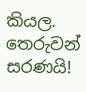කියල.
තෙරුවන් සරණයි!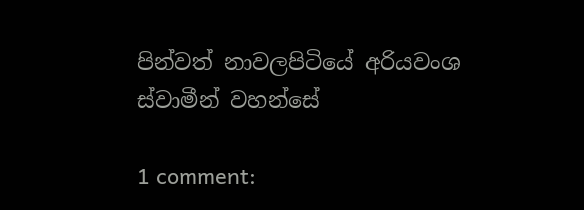පින්වත් නාවලපිටියේ අරියවංශ ස්වාමීන් වහන්සේ

1 comment: